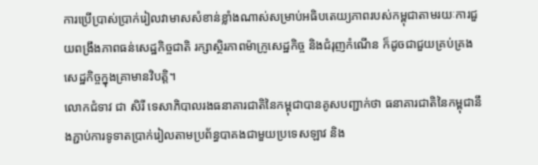ការប្រើប្រាស់ប្រាក់រៀលវាមាសសំខាន់ខ្លាំងណាស់សម្រាប់អធិបតេយ្យភាពរបស់កម្ពុជាតាមរយៈការជួយពង្រឹងភាពធន់សេដ្ឋកិច្ចជាតិ រក្សាស្ថិរភាពម៉ាក្រូសេដ្ឋកិច្ច និងជំរុញកំណើន ក៏ដូចជាជួយគ្រប់គ្រងសេដ្ឋកិច្ចក្នុងគ្រាមានវិបត្តិ។
លោកជំទាវ ជា សិរី ទេសាភិបាលរងធនាគារជាតិនៃកម្ពុជាបានគូសបញ្ជាក់ថា ធនាគារជាតិនៃកម្ពុជានឹងភ្ជាប់ការទូទាតប្រាក់រៀលតាមប្រព័ន្ធបាគងជាមួយប្រទេសឡាវ និង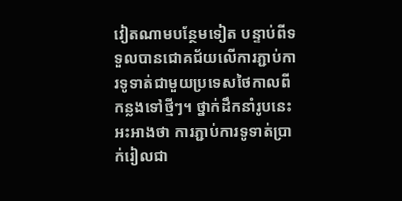វៀតណាមបន្ថែមទៀត បន្ទាប់ពីទទួលបានជោគជ័យលើការភ្ជាប់ការទូទាត់ជាមួយប្រទេសថៃកាលពីកន្លងទៅថ្មីៗ។ ថ្នាក់ដឹកនាំរូបនេះអះអាងថា ការភ្ជាប់ការទូទាត់ប្រាក់រៀលជា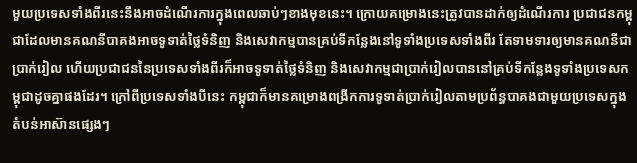មួយប្រទេសទាំងពីរនេះនឹងអាចដំណើរការក្នុងពេលឆាប់ៗខាងមុខនេះ។ ក្រោយគម្រោងនេះត្រូវបានដាក់ឲ្យដំណើរការ ប្រជាជនកម្ពុជាដែលមានគណនីបាគងអាចទូទាត់ថ្លៃទំនិញ និងសេវាកម្មបានគ្រប់ទីកន្លែងនៅទូទាំងប្រទេសទាំងពីរ តែទាមទារឲ្យមានគណនីជាប្រាក់រៀល ហើយប្រជាជននៃប្រទេសទាំងពីរក៏អាចទូទាត់ថ្លៃទំនិញ និងសេវាកម្មជាប្រាក់រៀលបាននៅគ្រប់ទីកន្លែងទូទាំងប្រទេសកម្ពុជាដូចគ្នាផងដែរ។ ក្រៅពីប្រទេសទាំងបីនេះ កម្ពុជាក៏មានគម្រោងពង្រីកការទូទាត់ប្រាក់រៀលតាមប្រព័ន្ធបាគងជាមួយប្រទេសក្នុងតំបន់អាស៊ានផ្សេងៗ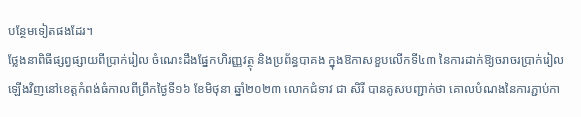បន្ថែមទៀតផងដែរ។
ថ្លែងនាពិធីផ្សព្វផ្សាយពីប្រាក់រៀល ចំណេះដឹងផ្នែកហិរញ្ញវត្ថុ និងប្រព័ន្ធបាគង ក្នុងឱកាសខួបលើកទី៤៣ នៃការដាក់ឱ្យចរាចរប្រាក់រៀលឡើងវិញនៅខេត្តកំពង់ធំកាលពីព្រឹកថ្ងៃទី១៦ ខែមិថុនា ឆ្នាំ២០២៣ លោកជំទាវ ជា សិរី បានគូសបញ្ជាក់ថា គោលបំណងនៃការភ្ជាប់កា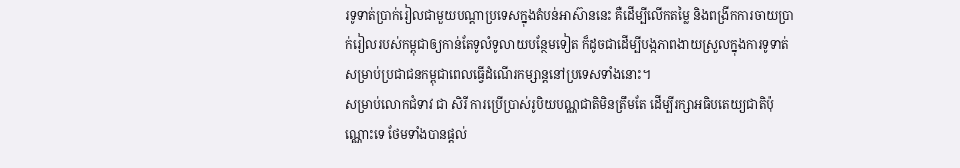រទូទាត់ប្រាក់រៀលជាមួយបណ្តាប្រទេសក្នុងតំបន់អាស៊ាននេះ គឺដើម្បីលើកតម្លៃ និងពង្រីកការចាយប្រាក់រៀលរបស់កម្ពុជាឲ្យកាន់តែទូលំទូលាយបន្ថែមទៀត ក៏ដូចជាដើម្បីបង្កភាពងាយស្រួលក្នុងការទូទាត់សម្រាប់ប្រជាជនកម្ពុជាពេលធ្វើដំណើរកម្សាន្តនៅប្រទេសទាំងនោះ។
សម្រាប់លោកជំទាវ ជា សិរី ការប្រើប្រាស់រូបិយបណ្ណជាតិមិនត្រឹមតែ ដើម្បីរក្សាអធិបតេយ្យជាតិប៉ុណ្ណោះទេ ថែមទាំងបានផ្តល់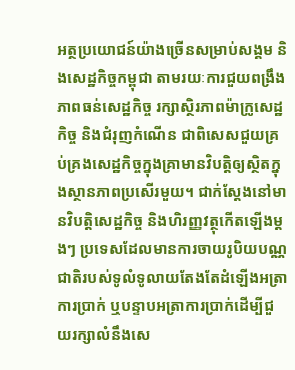អត្ថប្រយោជន៍យ៉ាងច្រើនសម្រាប់សង្គម និងសេដ្ឋកិច្ចកម្ពុជា តាមរយៈការជួយពង្រឹងភាពធន់សេដ្ឋកិច្ច រក្សាស្ថិរភាពម៉ាក្រូសេដ្ឋកិច្ច និងជំរុញកំណើន ជាពិសេសជួយគ្រប់គ្រងសេដ្ឋកិច្ចក្នុងគ្រាមានវិបត្តិឲ្យស្ថិតក្នុងស្ថានភាពប្រសើរមួយ។ ជាក់ស្តែងនៅមានវិបត្តិសេដ្ឋកិច្ច និងហិរញ្ញវត្ថុកើតឡើងម្តងៗ ប្រទេសដែលមានការចាយរូបិយបណ្ណជាតិរបស់ទូលំទូលាយតែងតែដំឡើងអត្រាការប្រាក់ ឬបន្ទាបអត្រាការប្រាក់ដើម្បីជួយរក្សាលំនឹងសេ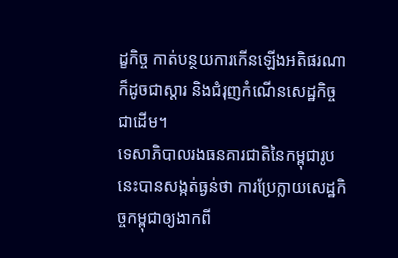ដ្ខកិច្ច កាត់បន្ថយការកើនឡើងអតិផរណា ក៏ដូចជាស្តារ និងជំរុញកំណើនសេដ្ឋកិច្ចជាដើម។
ទេសាភិបាលរងធនគារជាតិនៃកម្ពុជារូបនេះបានសង្កត់ធ្ងន់ថា ការប្រែក្លាយសេដ្ឋកិច្ចកម្ពុជាឲ្យងាកពី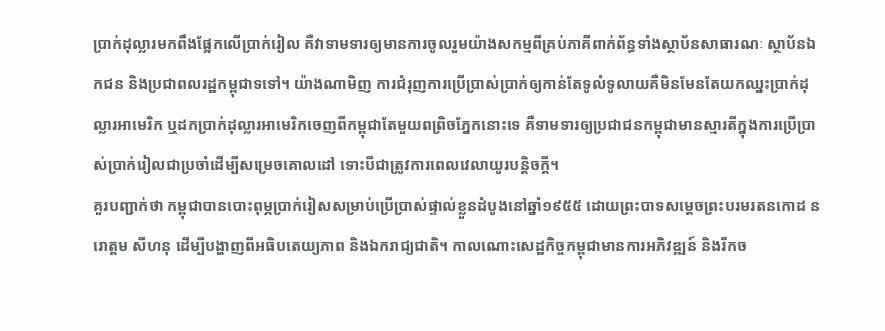ប្រាក់ដុល្លារមកពឹងផ្អែកលើប្រាក់រៀល គឺវាទាមទារឲ្យមានការចូលរួមយ៉ាងសកម្មពីគ្រប់ភាគីពាក់ព័ន្ធទាំងស្ថាប័នសាធារណៈ ស្ថាប័នឯកជន និងប្រជាពលរដ្ឋកម្ពុជាទទៅ។ យ៉ាងណាមិញ ការជំរុញការប្រើប្រាស់ប្រាក់ឲ្យកាន់តែទូលំទូលាយគឺមិនមែនតែយកឈ្នះប្រាក់ដុល្លារអាមេរិក ឬដកប្រាក់ដុល្លារអាមេរិកចេញពីកម្ពុជាតែមួយពព្រិចភ្នែកនោះទេ គឺទាមទារឲ្យប្រជាជនកម្ពុជាមានស្មារតីក្នុងការប្រើប្រាស់ប្រាក់រៀលជាប្រចាំដើម្បីសម្រេចគោលដៅ ទោះបីជាត្រូវការពេលវេលាយូរបន្តិចក្តី។
គួរបញ្ជាក់ថា កម្ពុជាបានបោះពុម្ភប្រាក់រៀសសម្រាប់ប្រើប្រាស់ផ្ទាល់ខ្លួនដំបូងនៅឆ្នាំ១៩៥៥ ដោយព្រះបាទសម្តេចព្រះបរមរតនកោដ នរោត្តម សីហនុ ដើម្បីបង្ហាញពីអធិបតេយ្យភាព និងឯករាជ្យជាតិ។ កាលណោះសេដ្ឋកិច្ចកម្ពុជាមានការអភិវឌ្ឍន៍ និងរីកច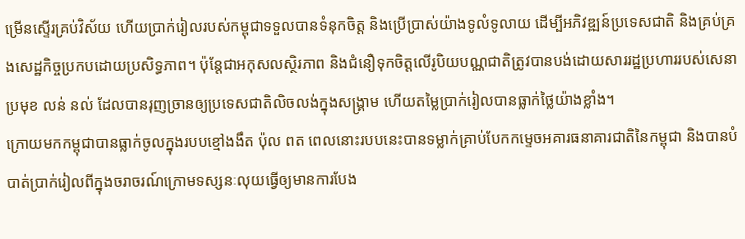ម្រើនស្ទើរគ្រប់វិស័យ ហើយប្រាក់រៀលរបស់កម្ពុជាទទួលបានទំនុកចិត្ត និងប្រើប្រាស់យ៉ាងទូលំទូលាយ ដើម្បីអភិវឌ្ឍន៍ប្រទេសជាតិ និងគ្រប់គ្រងសេដ្ឋកិច្ចប្រកបដោយប្រសិទ្ធភាព។ ប៉ុន្តែជាអកុសលស្ថិរភាព និងជំនឿទុកចិត្តលើរូបិយបណ្ណជាតិត្រូវបានបង់ដោយសាររដ្ឋប្រហាររបស់សេនាប្រមុខ លន់ នល់ ដែលបានរុញច្រានឲ្យប្រទេសជាតិលិចលង់ក្នុងសង្គ្រាម ហើយតម្លៃប្រាក់រៀលបានធ្លាក់ថ្លៃយ៉ាងខ្លាំង។
ក្រោយមកកម្ពុជាបានធ្លាក់ចូលក្នុងរបបខ្មៅងងឹត ប៉ុល ពត ពេលនោះរបបនេះបានទម្លាក់គ្រាប់បែកកម្ទេចអគារធនាគារជាតិនៃកម្ពុជា និងបានបំបាត់ប្រាក់រៀលពីក្នុងចរាចរណ៍ក្រោមទស្សនៈលុយធ្វើឲ្យមានការបែង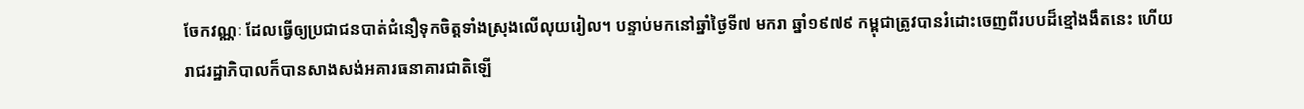ចែកវណ្ណៈ ដែលធ្វើឲ្យប្រជាជនបាត់ជំនឿទុកចិត្តទាំងស្រុងលើលុយរៀល។ បន្ទាប់មកនៅឆ្នាំថ្ងៃទី៧ មករា ឆ្នាំ១៩៧៩ កម្ពុជាត្រូវបានរំដោះចេញពីរបបដ៏ខ្មៅងងឹតនេះ ហើយរាជរដ្ឋាភិបាលក៏បានសាងសង់អគារធនាគារជាតិឡើ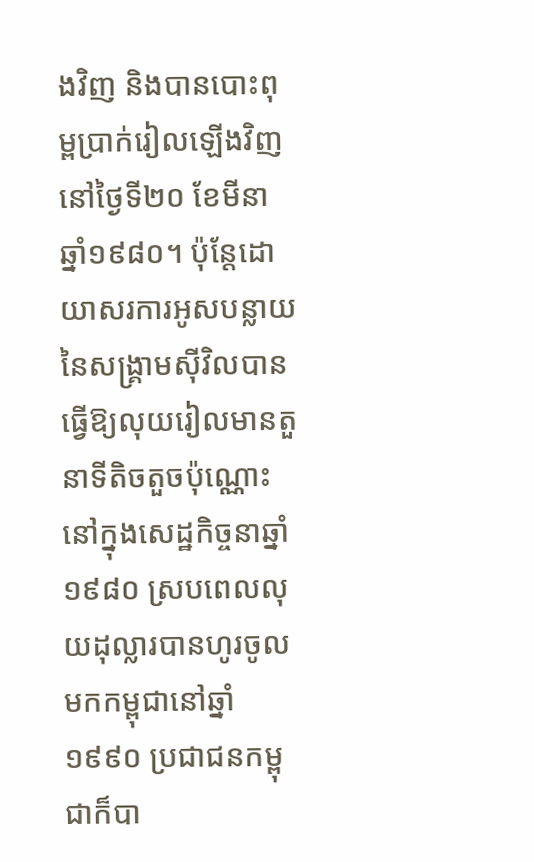ងវិញ និងបានបោះពុម្ពប្រាក់រៀលឡើងវិញនៅថ្ងៃទី២០ ខែមីនា ឆ្នាំ១៩៨០។ ប៉ុន្តែដោយាសរការអូសបន្លាយនៃសង្គ្រាមស៊ីវិលបានធ្វើឱ្យលុយរៀលមានតួនាទីតិចតួចប៉ុណ្ណោះនៅក្នុងសេដ្ឋកិច្ចនាឆ្នាំ១៩៨០ ស្របពេលលុយដុល្លារបានហូរចូលមកកម្ពុជានៅឆ្នាំ១៩៩០ ប្រជាជនកម្ពុជាក៏បា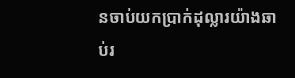នចាប់យកប្រាក់ដុល្លារយ៉ាងឆាប់រ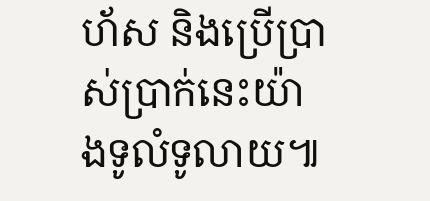ហ័ស និងប្រើប្រាស់ប្រាក់នេះយ៉ាងទូលំទូលាយ៕